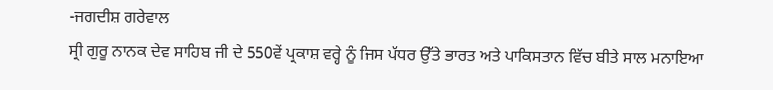-ਜਗਦੀਸ਼ ਗਰੇਵਾਲ
ਸ੍ਰੀ ਗੁਰੂ ਨਾਨਕ ਦੇਵ ਸਾਹਿਬ ਜੀ ਦੇ 550ਵੇਂ ਪ੍ਰਕਾਸ਼ ਵਰ੍ਹੇ ਨੂੰ ਜਿਸ ਪੱਧਰ ਉੱਤੇ ਭਾਰਤ ਅਤੇ ਪਾਕਿਸਤਾਨ ਵਿੱਚ ਬੀਤੇ ਸਾਲ ਮਨਾਇਆ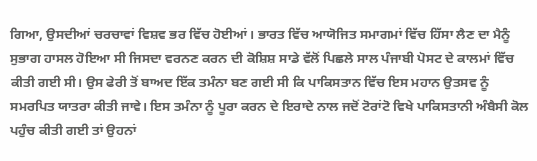ਗਿਆ, ਉਸਦੀਆਂ ਚਰਚਾਵਾਂ ਵਿਸ਼ਵ ਭਰ ਵਿੱਚ ਹੋਈਆਂ। ਭਾਰਤ ਵਿੱਚ ਆਯੋਜਿਤ ਸਮਾਗਮਾਂ ਵਿੱਚ ਹਿੱਸਾ ਲੈਣ ਦਾ ਮੈਨੂੰ ਸੁਭਾਗ ਹਾਸਲ ਹੋਇਆ ਸੀ ਜਿਸਦਾ ਵਰਨਣ ਕਰਨ ਦੀ ਕੋਸ਼ਿਸ਼ ਸਾਡੇ ਵੱਲੋਂ ਪਿਛਲੇ ਸਾਲ ਪੰਜਾਬੀ ਪੋਸਟ ਦੇ ਕਾਲਮਾਂ ਵਿੱਚ ਕੀਤੀ ਗਈ ਸੀ। ਉਸ ਫੇਰੀ ਤੋਂ ਬਾਅਦ ਇੱਕ ਤਮੰਨਾ ਬਣ ਗਈ ਸੀ ਕਿ ਪਾਕਿਸਤਾਨ ਵਿੱਚ ਇਸ ਮਹਾਨ ਉਤਸਵ ਨੂੰ ਸਮਰਪਿਤ ਯਾਤਰਾ ਕੀਤੀ ਜਾਵੇ। ਇਸ ਤਮੰਨਾ ਨੂੰ ਪੂਰਾ ਕਰਨ ਦੇ ਇਰਾਦੇ ਨਾਲ ਜਦੋਂ ਟੋਰਾਂਟੋ ਵਿਖੇ ਪਾਕਿਸਤਾਨੀ ਅੰਬੈਸੀ ਕੋਲ ਪਹੁੰਚ ਕੀਤੀ ਗਈ ਤਾਂ ਉਹਨਾਂ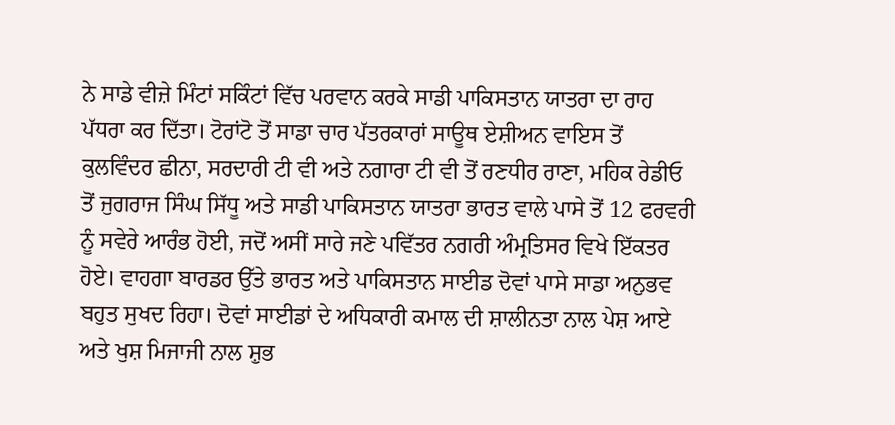ਨੇ ਸਾਡੇ ਵੀਜ਼ੇ ਮਿੰਟਾਂ ਸਕਿੰਟਾਂ ਵਿੱਚ ਪਰਵਾਨ ਕਰਕੇ ਸਾਡੀ ਪਾਕਿਸਤਾਨ ਯਾਤਰਾ ਦਾ ਰਾਹ ਪੱਧਰਾ ਕਰ ਦਿੱਤਾ। ਟੋਰਾਂਟੋ ਤੋਂ ਸਾਡਾ ਚਾਰ ਪੱਤਰਕਾਰਾਂ ਸਾਊਥ ਏਸ਼ੀਅਨ ਵਾਇਸ ਤੋਂ ਕੁਲਵਿੰਦਰ ਛੀਨਾ, ਸਰਦਾਰੀ ਟੀ ਵੀ ਅਤੇ ਨਗਾਰਾ ਟੀ ਵੀ ਤੋਂ ਰਣਧੀਰ ਰਾਣਾ, ਮਹਿਕ ਰੇਡੀਓ ਤੋਂ ਜੁਗਰਾਜ ਸਿੰਘ ਸਿੱਧੂ ਅਤੇ ਸਾਡੀ ਪਾਕਿਸਤਾਨ ਯਾਤਰਾ ਭਾਰਤ ਵਾਲੇ ਪਾਸੇ ਤੋਂ 12 ਫਰਵਰੀ ਨੂੰ ਸਵੇਰੇ ਆਰੰਭ ਹੋਈ, ਜਦੋਂ ਅਸੀਂ ਸਾਰੇ ਜਣੇ ਪਵਿੱਤਰ ਨਗਰੀ ਅੰਮ੍ਰਤਿਸਰ ਵਿਖੇ ਇੱਕਤਰ ਹੋਏ। ਵਾਹਗਾ ਬਾਰਡਰ ਉੱਤੇ ਭਾਰਤ ਅਤੇ ਪਾਕਿਸਤਾਨ ਸਾਈਡ ਦੋਵਾਂ ਪਾਸੇ ਸਾਡਾ ਅਨੁਭਵ ਬਹੁਤ ਸੁਖਦ ਰਿਹਾ। ਦੋਵਾਂ ਸਾਈਡਾਂ ਦੇ ਅਧਿਕਾਰੀ ਕਮਾਲ ਦੀ ਸ਼ਾਲੀਨਤਾ ਨਾਲ ਪੇਸ਼ ਆਏ ਅਤੇ ਖੁਸ਼ ਮਿਜਾਜੀ ਨਾਲ ਸ਼ੁਭ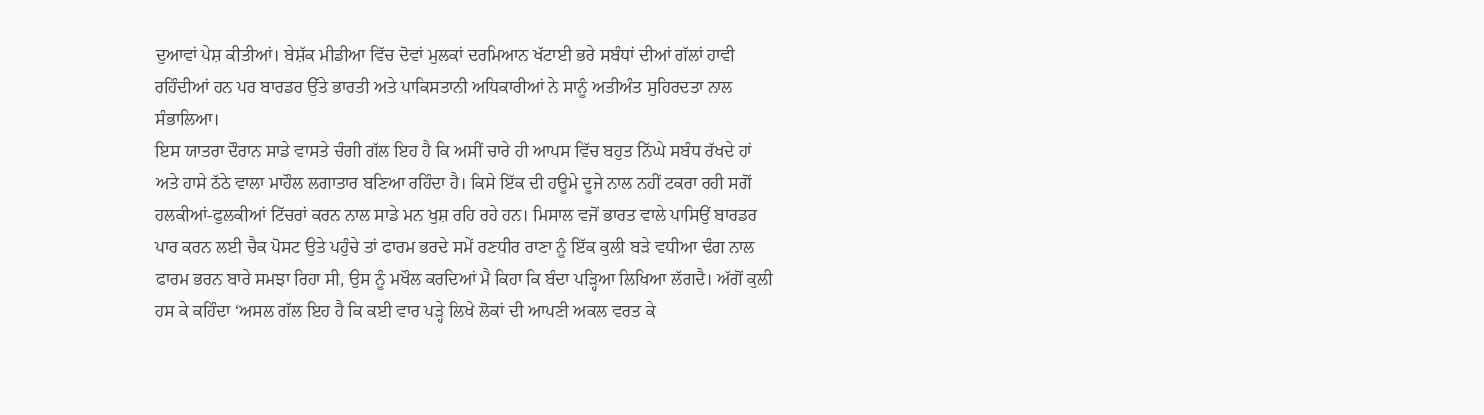ਦੁਆਵਾਂ ਪੇਸ਼ ਕੀਤੀਆਂ। ਬੇਸ਼ੱਕ ਮੀਡੀਆ ਵਿੱਚ ਦੋਵਾਂ ਮੁਲਕਾਂ ਦਰਮਿਆਨ ਖੱਟਾਈ ਭਰੇ ਸਬੰਧਾਂ ਦੀਆਂ ਗੱਲਾਂ ਹਾਵੀ ਰਹਿੰਦੀਆਂ ਹਨ ਪਰ ਬਾਰਡਰ ਉੱਤੇ ਭਾਰਤੀ ਅਤੇ ਪਾਕਿਸਤਾਨੀ ਅਧਿਕਾਰੀਆਂ ਨੇ ਸਾਨੂੰ ਅਤੀਅੰਤ ਸੁਹਿਰਦਤਾ ਨਾਲ ਸੰਭਾਲਿਆ।
ਇਸ ਯਾਤਰਾ ਦੌਰਾਨ ਸਾਡੇ ਵਾਸਤੇ ਚੰਗੀ ਗੱਲ ਇਹ ਹੈ ਕਿ ਅਸੀਂ ਚਾਰੇ ਹੀ ਆਪਸ ਵਿੱਚ ਬਹੁਤ ਨਿੱਘੇ ਸਬੰਧ ਰੱਖਦੇ ਹਾਂ ਅਤੇ ਹਾਸੇ ਠੱਠੇ ਵਾਲਾ ਮਾਹੌਲ ਲਗਾਤਾਰ ਬਣਿਆ ਰਹਿੰਦਾ ਹੈ। ਕਿਸੇ ਇੱਕ ਦੀ ਹਊਮੇ ਦੂਜੇ ਨਾਲ ਨਹੀਂ ਟਕਰਾ ਰਹੀ ਸਗੋਂ ਹਲਕੀਆਂ-ਫੁਲਕੀਆਂ ਟਿੱਚਰਾਂ ਕਰਨ ਨਾਲ ਸਾਡੇ ਮਨ ਖੁਸ਼ ਰਹਿ ਰਹੇ ਹਨ। ਮਿਸਾਲ ਵਜੋਂ ਭਾਰਤ ਵਾਲੇ ਪਾਸਿਉਂ ਬਾਰਡਰ ਪਾਰ ਕਰਨ ਲਈ ਚੈਕ ਪੋਸਟ ਉਤੇ ਪਹੁੰਚੇ ਤਾਂ ਫਾਰਮ ਭਰਦੇ ਸਮੇਂ ਰਣਧੀਰ ਰਾਣਾ ਨੂੰ ਇੱਕ ਕੁਲੀ ਬੜੇ ਵਧੀਆ ਢੰਗ ਨਾਲ ਫਾਰਮ ਭਰਨ ਬਾਰੇ ਸਮਝਾ ਰਿਹਾ ਸੀ, ਉਸ ਨੂੰ ਮਖੌਲ ਕਰਦਿਆਂ ਮੈ ਕਿਹਾ ਕਿ ਬੰਦਾ ਪੜ੍ਹਿਆ ਲਿਖਿਆ ਲੱਗਦੈ। ਅੱਗੋਂ ਕੁਲੀ ਹਸ ਕੇ ਕਹਿੰਦਾ ‘ਅਸਲ ਗੱਲ ਇਹ ਹੈ ਕਿ ਕਈ ਵਾਰ ਪੜ੍ਹੇ ਲਿਖੇ ਲੋਕਾਂ ਦੀ ਆਪਣੀ ਅਕਲ ਵਰਤ ਕੇ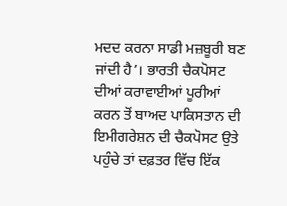ਮਦਦ ਕਰਨਾ ਸਾਡੀ ਮਜ਼ਬੂਰੀ ਬਣ ਜਾਂਦੀ ਹੈ’। ਭਾਰਤੀ ਚੈਕਪੋਸਟ ਦੀਆਂ ਕਰਾਵਾਈਆਂ ਪੂਰੀਆਂ ਕਰਨ ਤੋਂ ਬਾਅਦ ਪਾਕਿਸਤਾਨ ਦੀ ਇਮੀਗਰੇਸ਼ਨ ਦੀ ਚੈਕਪੋਸਟ ਉਤੇ ਪਹੁੰਚੇ ਤਾਂ ਦਫ਼ਤਰ ਵਿੱਚ ਇੱਕ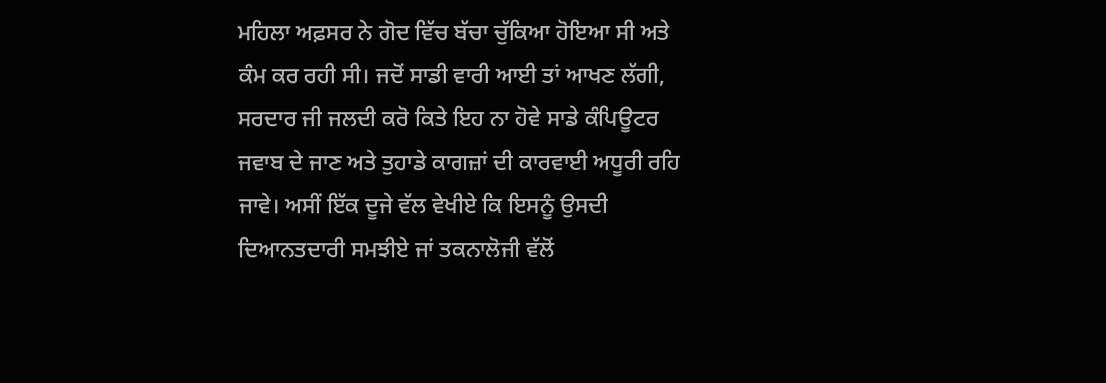ਮਹਿਲਾ ਅਫ਼ਸਰ ਨੇ ਗੋਦ ਵਿੱਚ ਬੱਚਾ ਚੁੱਕਿਆ ਹੋਇਆ ਸੀ ਅਤੇ ਕੰਮ ਕਰ ਰਹੀ ਸੀ। ਜਦੋਂ ਸਾਡੀ ਵਾਰੀ ਆਈ ਤਾਂ ਆਖਣ ਲੱਗੀ, ਸਰਦਾਰ ਜੀ ਜਲਦੀ ਕਰੋ ਕਿਤੇ ਇਹ ਨਾ ਹੋਵੇ ਸਾਡੇ ਕੰਪਿਊਟਰ ਜਵਾਬ ਦੇ ਜਾਣ ਅਤੇ ਤੁਹਾਡੇ ਕਾਗਜ਼ਾਂ ਦੀ ਕਾਰਵਾਈ ਅਧੂਰੀ ਰਹਿ ਜਾਵੇ। ਅਸੀਂ ਇੱਕ ਦੂਜੇ ਵੱਲ ਵੇਖੀਏ ਕਿ ਇਸਨੂੰ ਉਸਦੀ ਦਿਆਨਤਦਾਰੀ ਸਮਝੀਏ ਜਾਂ ਤਕਨਾਲੋਜੀ ਵੱਲੋਂ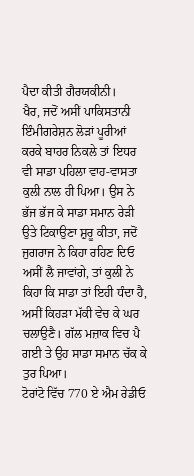ਪੈਦਾ ਕੀਤੀ ਗੈਰਯਕੀਨੀ।
ਖੈਰ, ਜਦੋਂ ਅਸੀਂ ਪਾਕਿਸਤਾਨੀ ਇੰਮੀਗਰੇਸ਼ਨ ਲੋੜਾਂ ਪੂਰੀਆਂ ਕਰਕੇ ਬਾਹਰ ਨਿਕਲੇ ਤਾਂ ਇਧਰ ਵੀ ਸਾਡਾ ਪਹਿਲਾ ਵਾਹ-ਵਾਸਤਾ ਕੁਲੀ ਨਾਲ ਹੀ ਪਿਆ। ਉਸ ਨੇ ਭੱਜ ਭੱਜ ਕੇ ਸਾਡਾ ਸਮਾਨ ਰੇੜੀ ਉਤੇ ਟਿਕਾਉਣਾ ਸ਼ੁਰੂ ਕੀਤਾ, ਜਦੋਂ ਜੁਗਰਾਜ ਨੇ ਕਿਹਾ ਰਹਿਣ ਦਿਓ ਅਸੀਂ ਲੈ ਜਾਵਾਂਗੇ, ਤਾਂ ਕੁਲੀ ਨੇ ਕਿਹਾ ਕਿ ਸਾਡਾ ਤਾਂ ਇਹੀ ਧੰਦਾ ਹੈ, ਅਸੀਂ ਕਿਹੜਾ ਮੱਕੀ ਵੇਚ ਕੇ ਘਰ ਚਲਾਉਣੈ। ਗੱਲ ਮਜ਼ਾਕ ਵਿਚ ਪੈ ਗਈ ਤੇ ਉਹ ਸਾਡਾ ਸਮਾਨ ਚੱਕ ਕੇ ਤੁਰ ਪਿਆ।
ਟੋਰਾਂਟੋ ਵਿੱਚ 770 ਏ ਐਮ ਰੇਡੀਓ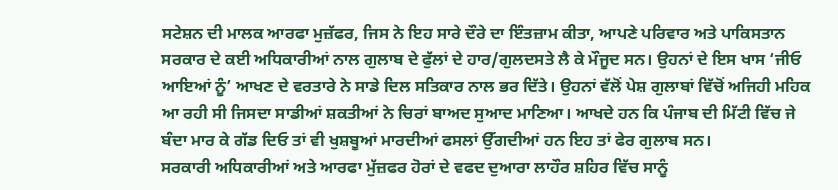ਸਟੇਸ਼ਨ ਦੀ ਮਾਲਕ ਆਰਫਾ ਮੁਜ਼ੱਫਰ, ਜਿਸ ਨੇ ਇਹ ਸਾਰੇ ਦੌਰੇ ਦਾ ਇੰਤਜ਼ਾਮ ਕੀਤਾ, ਆਪਣੇ ਪਰਿਵਾਰ ਅਤੇ ਪਾਕਿਸਤਾਨ ਸਰਕਾਰ ਦੇ ਕਈ ਅਧਿਕਾਰੀਆਂ ਨਾਲ ਗੁਲਾਬ ਦੇ ਫੁੱਲਾਂ ਦੇ ਹਾਰ/ਗੁਲਦਸਤੇ ਲੈ ਕੇ ਮੌਜੂਦ ਸਨ। ਉਹਨਾਂ ਦੇ ਇਸ ਖਾਸ ‘ਜੀਓ ਆਇਆਂ ਨੂੰ’ ਆਖਣ ਦੇ ਵਰਤਾਰੇ ਨੇ ਸਾਡੇ ਦਿਲ ਸਤਿਕਾਰ ਨਾਲ ਭਰ ਦਿੱਤੇ। ਉਹਨਾਂ ਵੱਲੋਂ ਪੇਸ਼ ਗੁਲਾਬਾਂ ਵਿੱਚੋਂ ਅਜਿਹੀ ਮਹਿਕ ਆ ਰਹੀ ਸੀ ਜਿਸਦਾ ਸਾਡੀਆਂ ਸ਼ਕਤੀਆਂ ਨੇ ਚਿਰਾਂ ਬਾਅਦ ਸੁਆਦ ਮਾਣਿਆ। ਆਖਦੇ ਹਨ ਕਿ ਪੰਜਾਬ ਦੀ ਮਿੱਟੀ ਵਿੱਚ ਜੇ ਬੰਦਾ ਮਾਰ ਕੇ ਗੱਡ ਦਿਓ ਤਾਂ ਵੀ ਖੁਸ਼ਬੂਆਂ ਮਾਰਦੀਆਂ ਫਸਲਾਂ ਉੱਗਦੀਆਂ ਹਨ ਇਹ ਤਾਂ ਫੇਰ ਗੁਲਾਬ ਸਨ।
ਸਰਕਾਰੀ ਅਧਿਕਾਰੀਆਂ ਅਤੇ ਆਰਫਾ ਮੁੱਜ਼ਫਰ ਹੋਰਾਂ ਦੇ ਵਫਦ ਦੁਆਰਾ ਲਾਹੌਰ ਸ਼ਹਿਰ ਵਿੱਚ ਸਾਨੂੰ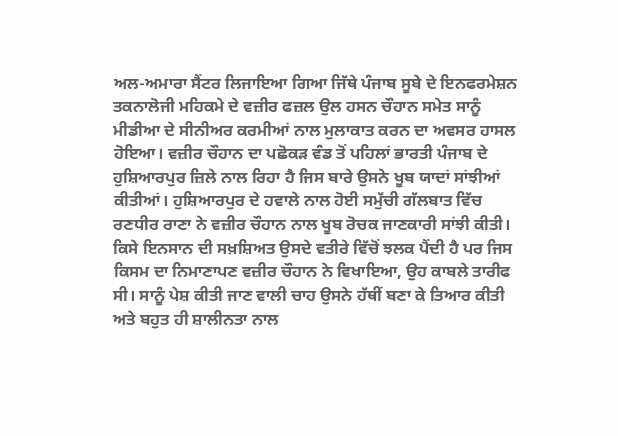ਅਲ-ਅਮਾਰਾ ਸੈਂਟਰ ਲਿਜਾਇਆ ਗਿਆ ਜਿੱਥੇ ਪੰਜਾਬ ਸੂਬੇ ਦੇ ਇਨਫਰਮੇਸ਼ਨ ਤਕਨਾਲੋਜੀ ਮਹਿਕਮੇ ਦੇ ਵਜ਼ੀਰ ਫਜ਼ਲ ਉਲ ਹਸਨ ਚੌਹਾਨ ਸਮੇਤ ਸਾਨੂੰ ਮੀਡੀਆ ਦੇ ਸੀਨੀਅਰ ਕਰਮੀਆਂ ਨਾਲ ਮੁਲਾਕਾਤ ਕਰਨ ਦਾ ਅਵਸਰ ਹਾਸਲ ਹੋਇਆ। ਵਜ਼ੀਰ ਚੌਹਾਨ ਦਾ ਪਛੋਕੜ ਵੰਡ ਤੋਂ ਪਹਿਲਾਂ ਭਾਰਤੀ ਪੰਜਾਬ ਦੇ ਹੁਸ਼ਿਆਰਪੁਰ ਜ਼ਿਲੇ ਨਾਲ ਰਿਹਾ ਹੈ ਜਿਸ ਬਾਰੇ ਉਸਨੇ ਖੂਬ ਯਾਦਾਂ ਸਾਂਝੀਆਂ ਕੀਤੀਆਂ। ਹੁਸ਼ਿਆਰਪੁਰ ਦੇ ਹਵਾਲੇ ਨਾਲ ਹੋਈ ਸਮੁੱਚੀ ਗੱਲਬਾਤ ਵਿੱਚ ਰਣਧੀਰ ਰਾਣਾ ਨੇ ਵਜ਼ੀਰ ਚੌਹਾਨ ਨਾਲ ਖੂਬ ਰੋਚਕ ਜਾਣਕਾਰੀ ਸਾਂਝੀ ਕੀਤੀ। ਕਿਸੇ ਇਨਸਾਨ ਦੀ ਸਖ਼ਸ਼ਿਅਤ ਉਸਦੇ ਵਤੀਰੇ ਵਿੱਚੋਂ ਝਲਕ ਪੈਂਦੀ ਹੈ ਪਰ ਜਿਸ ਕਿਸਮ ਦਾ ਨਿਮਾਣਾਪਣ ਵਜ਼ੀਰ ਚੌਹਾਨ ਨੇ ਵਿਖਾਇਆ, ਉਹ ਕਾਬਲੇ ਤਾਰੀਫ ਸੀ। ਸਾਨੂੰ ਪੇਸ਼ ਕੀਤੀ ਜਾਣ ਵਾਲੀ ਚਾਹ ਉਸਨੇ ਹੱਥੀਂ ਬਣਾ ਕੇ ਤਿਆਰ ਕੀਤੀ ਅਤੇ ਬਹੁਤ ਹੀ ਸ਼ਾਲੀਨਤਾ ਨਾਲ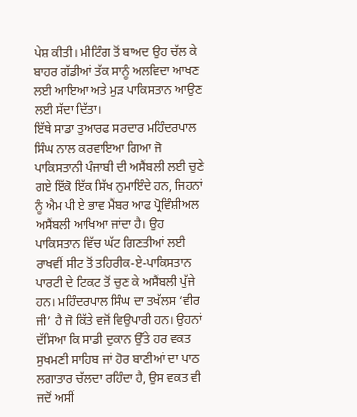ਪੇਸ਼ ਕੀਤੀ। ਮੀਟਿੰਗ ਤੋਂ ਬਾਅਦ ਉਹ ਚੱਲ ਕੇ ਬਾਹਰ ਗੱਡੀਆਂ ਤੱਕ ਸਾਨੂੰ ਅਲਵਿਦਾ ਆਖਣ ਲਈ ਆਇਆ ਅਤੇ ਮੁੜ ਪਾਕਿਸਤਾਨ ਆਉਣ ਲਈ ਸੱਦਾ ਦਿੱਤਾ।
ਇੱਥੇ ਸਾਡਾ ਤੁਆਰਫ ਸਰਦਾਰ ਮਹਿੰਦਰਪਾਲ ਸਿੰਘ ਨਾਲ ਕਰਵਾਇਆ ਗਿਆ ਜੋ ਪਾਕਿਸਤਾਨੀ ਪੰਜਾਬੀ ਦੀ ਅਸੈਂਬਲੀ ਲਈ ਚੁਣੇ ਗਏ ਇੱਕੋ ਇੱਕ ਸਿੱਖ ਨੁਮਾਇੰਦੇ ਹਨ, ਜਿਹਨਾਂ ਨੂੰ ਐਮ ਪੀ ਏ ਭਾਵ ਮੈਂਬਰ ਆਫ ਪ੍ਰੋਵਿੰਸ਼ੀਅਲ ਅਸੈਂਬਲੀ ਆਖਿਆ ਜਾਂਦਾ ਹੈ। ਉਹ ਪਾਕਿਸਤਾਨ ਵਿੱਚ ਘੱਟ ਗਿਣਤੀਆਂ ਲਈ ਰਾਖਵੀਂ ਸੀਟ ਤੋਂ ਤਹਿਰੀਕ-ਏ-ਪਾਕਿਸਤਾਨ ਪਾਰਟੀ ਦੇ ਟਿਕਟ ਤੋਂ ਚੁਣ ਕੇ ਅਸੈਂਬਲੀ ਪੁੱਜੇ ਹਨ। ਮਹਿੰਦਰਪਾਲ ਸਿੰਘ ਦਾ ਤਖੱਲਸ ‘ਵੀਰ ਜੀ’ ਹੈ ਜੋ ਕਿੱਤੇ ਵਜੋਂ ਵਿਉਪਾਰੀ ਹਨ। ਉਹਨਾਂ ਦੱਸਿਆ ਕਿ ਸਾਡੀ ਦੁਕਾਨ ਉੱਤੇ ਹਰ ਵਕਤ ਸੁਖਮਣੀ ਸਾਹਿਬ ਜਾਂ ਹੋਰ ਬਾਣੀਆਂ ਦਾ ਪਾਠ ਲਗਾਤਾਰ ਚੱਲਦਾ ਰਹਿੰਦਾ ਹੈ, ਉਸ ਵਕਤ ਵੀ ਜਦੋਂ ਅਸੀਂ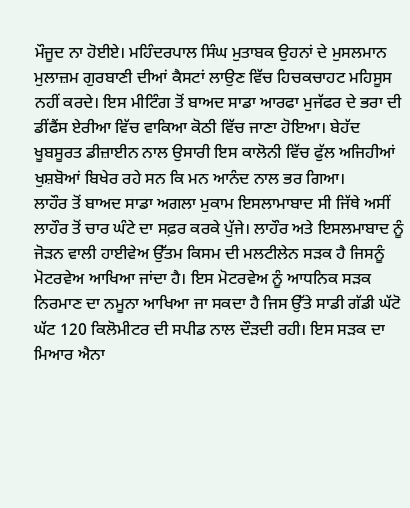ਮੌਜੂਦ ਨਾ ਹੋਈਏ। ਮਹਿੰਦਰਪਾਲ ਸਿੰਘ ਮੁਤਾਬਕ ਉਹਨਾਂ ਦੇ ਮੁਸਲਮਾਨ ਮੁਲਾਜ਼ਮ ਗੁਰਬਾਣੀ ਦੀਆਂ ਕੈਸਟਾਂ ਲਾਉਣ ਵਿੱਚ ਹਿਚਕਚਾਹਟ ਮਹਿਸੂਸ ਨਹੀਂ ਕਰਦੇ। ਇਸ ਮੀਟਿੰਗ ਤੋਂ ਬਾਅਦ ਸਾਡਾ ਆਰਫਾ ਮੁਜੱਫਰ ਦੇ ਭਰਾ ਦੀ ਡੀਂਫੈਂਸ ਏਰੀਆ ਵਿੱਚ ਵਾਕਿਆ ਕੋਠੀ ਵਿੱਚ ਜਾਣਾ ਹੋਇਆ। ਬੇਹੱਦ ਖੂਬਸੂਰਤ ਡੀਜ਼ਾਈਨ ਨਾਲ ਉਸਾਰੀ ਇਸ ਕਾਲੋਨੀ ਵਿੱਚ ਫੁੱਲ ਅਜਿਹੀਆਂ ਖੁਸ਼ਬੋਆਂ ਬਿਖੇਰ ਰਹੇ ਸਨ ਕਿ ਮਨ ਆਨੰਦ ਨਾਲ ਭਰ ਗਿਆ।
ਲਾਹੌਰ ਤੋਂ ਬਾਅਦ ਸਾਡਾ ਅਗਲਾ ਮੁਕਾਮ ਇਸਲਾਮਾਬਾਦ ਸੀ ਜਿੱਥੇ ਅਸੀਂ ਲਾਹੌਰ ਤੋਂ ਚਾਰ ਘੰਟੇ ਦਾ ਸਫ਼ਰ ਕਰਕੇ ਪੁੱਜੇ। ਲਾਹੌਰ ਅਤੇ ਇਸਲਮਾਬਾਦ ਨੂੰ ਜੋੜਨ ਵਾਲੀ ਹਾਈਵੇਅ ਉੱਤਮ ਕਿਸਮ ਦੀ ਮਲਟੀਲੇਨ ਸੜਕ ਹੈ ਜਿਸਨੂੰ ਮੋਟਰਵੇਅ ਆਖਿਆ ਜਾਂਦਾ ਹੈ। ਇਸ ਮੋਟਰਵੇਅ ਨੂੰ ਆਧਨਿਕ ਸੜਕ ਨਿਰਮਾਣ ਦਾ ਨਮੂਨਾ ਆਖਿਆ ਜਾ ਸਕਦਾ ਹੈ ਜਿਸ ਉੱਤੇ ਸਾਡੀ ਗੱਡੀ ਘੱਟੋ ਘੱਟ 120 ਕਿਲੋਮੀਟਰ ਦੀ ਸਪੀਡ ਨਾਲ ਦੌੜਦੀ ਰਹੀ। ਇਸ ਸੜਕ ਦਾ ਮਿਆਰ ਐਨਾ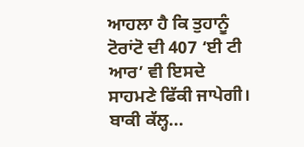ਆਹਲਾ ਹੈ ਕਿ ਤੁਹਾਨੂੰ ਟੋਰਾਂਟੋ ਦੀ 407 ‘ਈ ਟੀ ਆਰ’ ਵੀ ਇਸਦੇ ਸਾਹਮਣੇ ਫਿੱਕੀ ਜਾਪੇਗੀ।
ਬਾਕੀ ਕੱਲ੍ਹ...